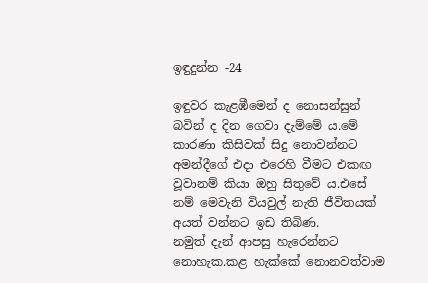ඉඳුදුන්න -24

ඉඳුවර කැළඹීමෙන් ද නොසන්සුන් බවින් ද දින ගෙවා දැම්මේ ය.මේ කාරණා කිසිවක් සිදු නොවන්නට අමන්දීගේ එදා එරෙහි වීමට එකඟ වූවානම් කියා ඔහු සිතුවේ ය.එසේ නම් මෙවැනි වියවුල් නැති ජීවිතයක් අයත් වන්නට ඉඩ තිබිණ.
නමුත් දැන් ආපසු හැරෙන්නට නොහැක.කළ හැක්කේ නොනවත්වාම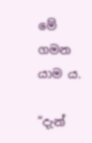මේ ගමන යාම ය.

“දැන්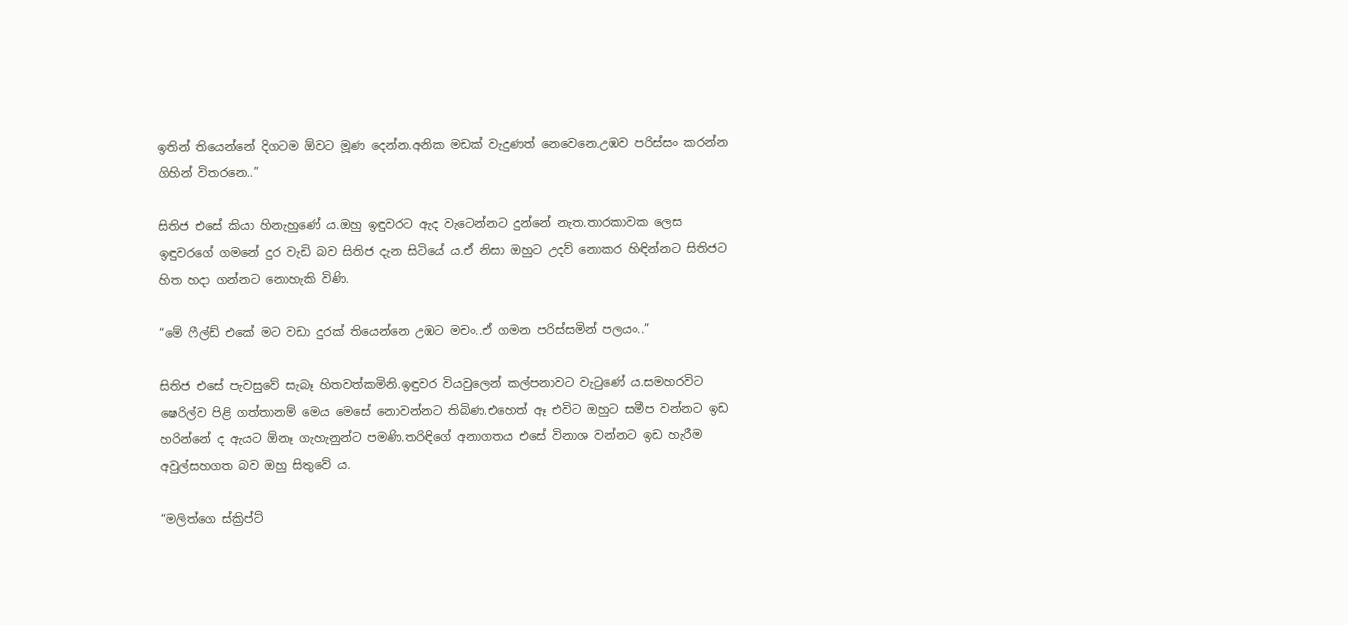ඉතින් තියෙන්නේ දිගටම ඕවට මූණ දෙන්න.අනික මඩක් වැදුණත් නෙවෙනෙ.උඹව පරිස්සං කරන්න ගිහින් විතරනෙ..”

සිතිජ එසේ කියා හිනැහුණේ ය.ඔහු ඉඳුවරට ඇද වැටෙන්නට දුන්නේ නැත.තාරකාවක ලෙස ඉඳුවරගේ ගමනේ දුර වැඩි බව සිතිජ දැන සිටියේ ය.ඒ නිසා ඔහුට උදව් නොකර හිඳින්නට සිතිජට හිත හදා ගන්නට නොහැකි විණි.

“මේ ෆීල්ඩ් එකේ මට වඩා දුරක් තියෙන්නෙ උඹට මචං..ඒ ගමන පරිස්සමින් පලයං..”

සිතිජ එසේ පැවසුවේ සැබෑ හිතවත්කමිනි.ඉඳුවර වියවුලෙන් කල්පනාවට වැටුණේ ය.සමහරවිට ෂෙරිල්ව පිළි ගත්තානම් මෙය මෙසේ නොවන්නට තිබිණ.එහෙත් ඈ එවිට ඔහුට සමීප වන්නට ඉඩ හරින්නේ ද ඇයට ඕනෑ ගැහැනුන්ට පමණි.තරිඳිගේ අනාගතය එසේ විනාශ වන්නට ඉඩ හැරීම අවුල්සහගත බව ඔහු සිතුවේ ය.

“මලිත්ගෙ ස්ක්‍රිප්‍ට්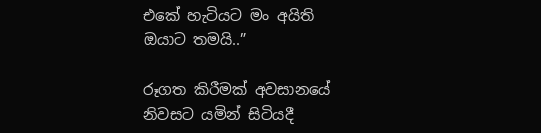එකේ හැටියට මං අයිති ඔයාට තමයි..”

රූගත කිරීමක් අවසානයේ නිවසට යමින් සිටියදී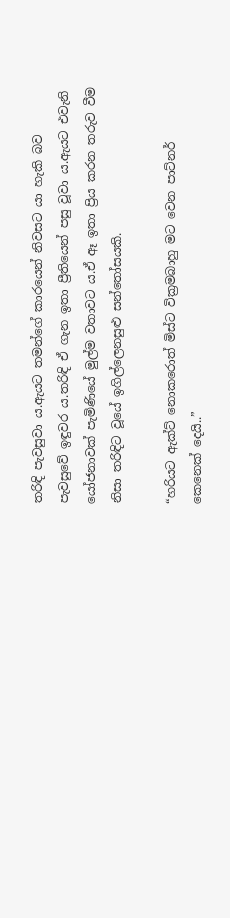තරිඳි පැවසුවා ය.ඇයට තමන්ගේ කාරයෙන් නිවසට යා හැකි බව පැවසුවේ ඉඳුවර ය.තරිඳි ඒ ගැන ඉතා ප්‍රීතියෙන් පසු වූවා ය.ඇයට එවැනි යෝජනාවක් පැමිණියේ මුල්ම වතාවට ය.ඒ ඈ ඉතා ප්‍රිය කරන තරුව වීම නිසා තරිඳිට වූයේ ඉගිල්ලෙනසුළු සන්තෝසයකි.

“හරියට ඇක්ට් නොකරොත් මිස්ට වික්‍රමබාහු මට වෙන පාට්නර් කෙනෙක් දෙයි..”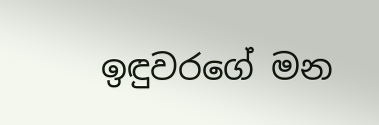ඉඳුවරගේ මන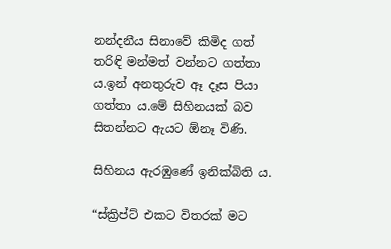නන්දනීය සිනාවේ කිමිද ගත් තරිඳි මන්මත් වන්නට ගත්තා ය.ඉන් අනතුරුව ඈ දෑස පියා ගත්තා ය.මේ සිහිනයක් බව සිතන්නට ඇයට ඕනෑ විණි.

සිහිනය ඇරඹුණේ ඉනික්බිති ය.

“ස්ක්‍රිප්ට් එකට විතරක් මට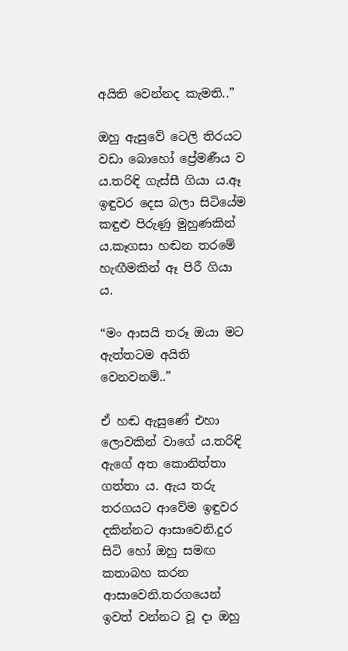අයිති වෙන්නද කැමති..”

ඔහු ඇසුවේ ටෙලි තිරයට වඩා බොහෝ ප්‍රේමණීය ව ය.තරිඳි ගැස්සී ගියා ය.ඈ ඉඳුවර දෙස බලා සිටියේම කඳුළු පිරුණු මුහුණකින් ය.කෑගසා හඬන තරමේ හැඟීමකින් ඈ පිරී ගියා ය.

“මං ආසයි තරූ ඔයා මට ඇත්තටම අයිති වෙනවනම්..”

ඒ හඬ ඇසුණේ එහා ලොවකින් වාගේ ය.තරිඳි ඇගේ අත කොනිත්තා ගත්තා ය. ඇය තරු තරගයට ආවේම ඉඳුවර දකින්නට ආසාවෙනි.දුර සිටි හෝ ඔහු සමඟ කතාබහ කරන ආසාවෙනි.තරගයෙන් ඉවත් වන්නට වූ දා ඔහු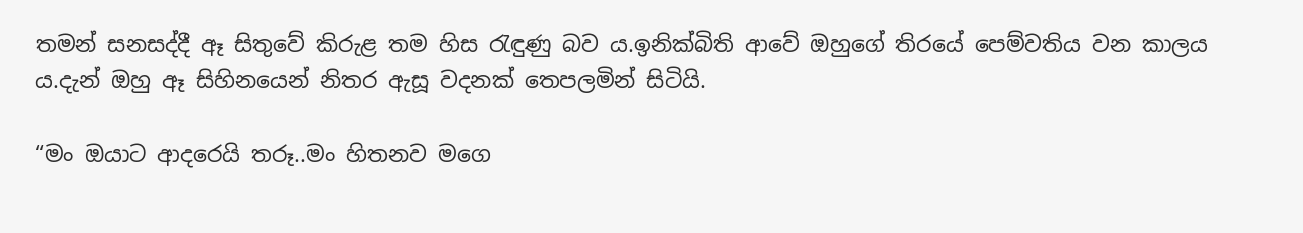තමන් සනසද්දී ඈ සිතුවේ කිරුළ තම හිස රැඳුණු බව ය.ඉනික්බිති ආවේ ඔහුගේ තිරයේ පෙම්වතිය වන කාලය ය.දැන් ඔහු ඈ සිහිනයෙන් නිතර ඇසූ වදනක් තෙපලමින් සිටියි.

“මං ඔයාට ආදරෙයි තරූ..මං හිතනව මගෙ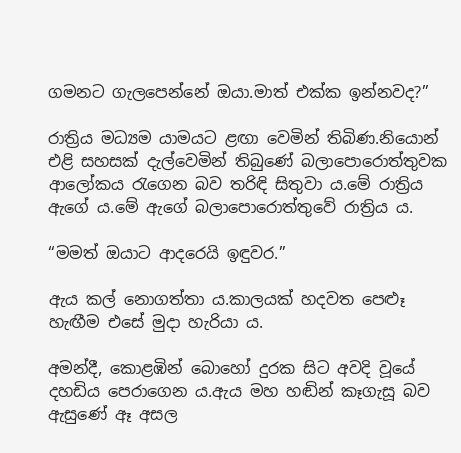ගමනට ගැලපෙන්නේ ඔයා.මාත් එක්ක ඉන්නවද?”

රාත්‍රිය මධ්‍යම යාමයට ළඟා වෙමින් තිබිණ.නියොන් එළි සහසක් දැල්වෙමින් තිබුණේ බලාපොරොත්තුවක ආලෝකය රැගෙන බව තරිඳි සිතුවා ය.මේ රාත්‍රිය ඇගේ ය.මේ ඇගේ බලාපොරොත්තුවේ රාත්‍රිය ය.

“මමත් ඔයාට ආදරෙයි ඉඳුවර.”

ඇය කල් නොගත්තා ය.කාලයක් හදවත පෙළූ හැඟීම එසේ මුදා හැරියා ය.

අමන්දී, කොළඹින් බොහෝ දුරක සිට අවදි වූයේ දහඩිය පෙරාගෙන ය.ඇය මහ හඬින් කෑගැසූ බව ඇසුණේ ඈ අසල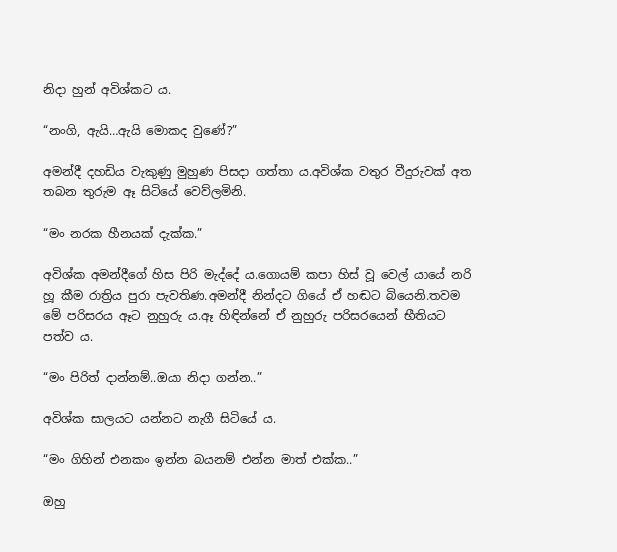නිදා හුන් අවිශ්කට ය.

“නංගි, ඇයි…ඇයි මොකද වුණේ?”

අමන්දී දහඩිය වැකුණු මුහුණ පිසදා ගත්තා ය.අවිශ්ක වතුර වීදුරුවක් අත තබන තුරුම ඈ සිටියේ වෙව්ලමිනි.

“මං නරක හීනයක් දැක්ක.”

අවිශ්ක අමන්දීගේ හිස පිරි මැද්දේ ය.ගොයම් කපා හිස් වූ වෙල් යායේ නරි හූ කීම රාත්‍රිය පුරා පැවතිණ.අමන්දී නින්දට ගියේ ඒ හඬට බියෙනි.තවම මේ පරිසරය ඈට නුහුරු ය.ඈ හිඳින්නේ ඒ නුහුරු පරිසරයෙන් භීතියට පත්ව ය.

“මං පිරිත් දාන්නම්..ඔයා නිදා ගන්න..”

අවිශ්ක සාලයට යන්නට නැගී සිටියේ ය.

“මං ගිහින් එනකං ඉන්න බයනම් එන්න මාත් එක්ක..”

ඔහු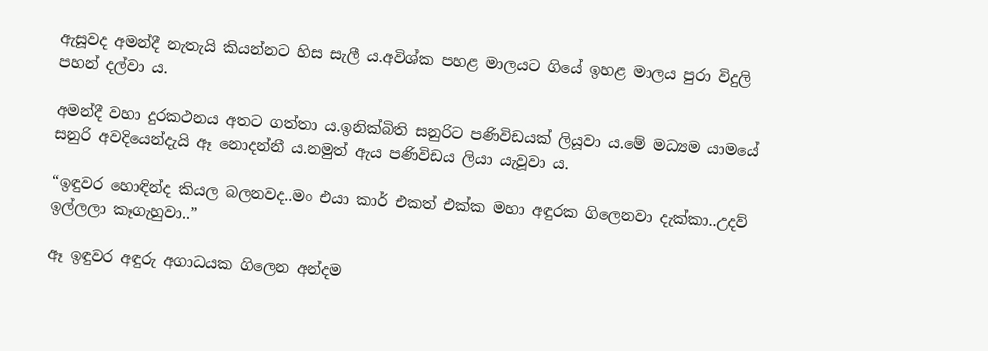ඇසූවද අමන්දී නැතැයි කියන්නට හිස සැලී ය.අවිශ්ක පහළ මාලයට ගියේ ඉහළ මාලය පුරා විදුලි පහන් දල්වා ය.

අමන්දී වහා දුරකථනය අතට ගත්තා ය.ඉනික්බිති සනුරිට පණිවිඩයක් ලියූවා ය.මේ මධ්‍යම යාමයේ සනුරි අවදියෙන්දැයි ඈ නොදන්නී ය.නමුත් ඇය පණිවිඩය ලියා යැවූවා ය.

“ඉඳුවර හොඳින්ද කියල බලනවද..මං එයා කාර් එකත් එක්ක මහා අඳුරක ගිලෙනවා දැක්කා..උදව් ඉල්ලලා කෑගැහුවා..”

ඈ ඉඳුවර අඳුරු අගාධයක ගිලෙන අන්දම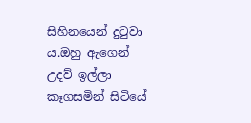සිහිනයෙන් දුටුවා ය.ඔහු ඇගෙන් උදව් ඉල්ලා කෑගසමින් සිටියේ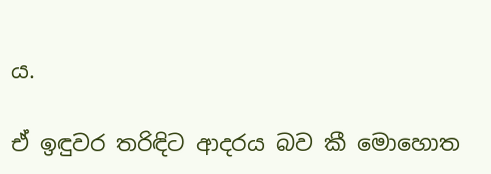ය.

ඒ ඉඳුවර තරිඳිට ආදරය බව කී මොහොත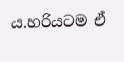ය.හරියටම ඒ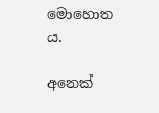මොහොත ය.

අනෙක්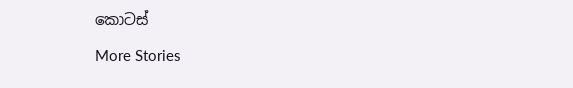කොටස්

More Stories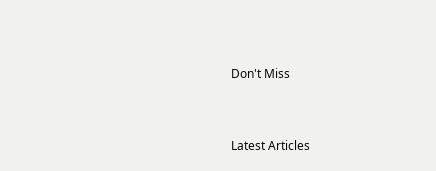Don't Miss


Latest Articles